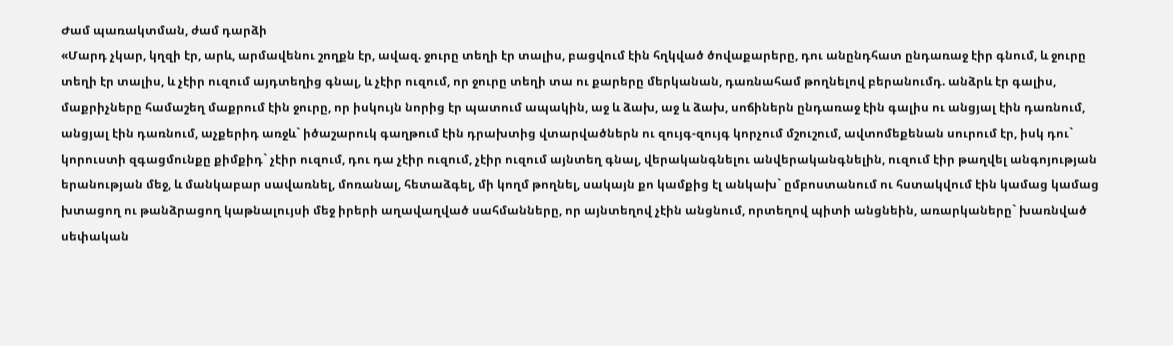Ժամ պառակտման, ժամ դարձի
«Մարդ չկար, կղզի էր, արև, արմավենու շողքն էր, ավազ. ջուրը տեղի էր տալիս, բացվում էին հղկված ծովաքարերը, դու անընդհատ ընդառաջ էիր գնում, և ջուրը տեղի էր տալիս, և չէիր ուզում այդտեղից գնալ, և չէիր ուզում, որ ջուրը տեղի տա ու քարերը մերկանան, դառնահամ թողնելով բերանումդ. անձրև էր գալիս, մաքրիչները համաշեղ մաքրում էին ջուրը, որ իսկույն նորից էր պատում ապակին, աջ և ձախ, աջ և ձախ, սոճիներն ընդառաջ էին գալիս ու անցյալ էին դառնում, անցյալ էին դառնում, աչքերիդ առջև` իծաշարուկ գաղթում էին դրախտից վտարվածներն ու զույգ-զույգ կորչում մշուշում, ավտոմեքենան սուրում էր, իսկ դու` կորուստի զգացմունքը քիմքիդ` չէիր ուզում, դու դա չէիր ուզում, չէիր ուզում այնտեղ գնալ, վերականգնելու անվերականգնելին, ուզում էիր թաղվել անգոյության երանության մեջ, և մանկաբար սավառնել, մոռանալ, հետաձգել, մի կողմ թողնել, սակայն քո կամքից էլ անկախ` ըմբոստանում ու հստակվում էին կամաց կամաց խտացող ու թանձրացող կաթնալույսի մեջ իրերի աղավաղված սահմանները, որ այնտեղով չէին անցնում, որտեղով պիտի անցնեին, առարկաները` խառնված սեփական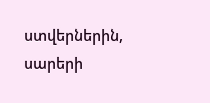ստվերներին, սարերի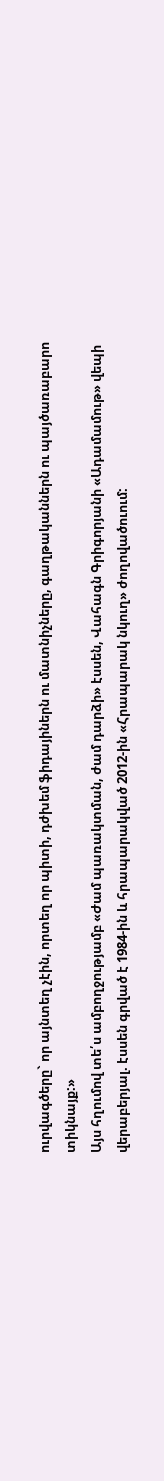ուրվագծերը` որ այնտեղ չէին, որտեղ որ պիտի, դժխեմ ֆիդայիներն ու մատնիչները, գաղթականներն ու պայծառաբարո տիկնայք:»
Այս հղումով տե՛ս ամբողջությամբ «Ժամ պառակտման, ժամ դարձի» էսսեն, Վահագն Գրիգորյանի «Ադամամութ» վեպի վերաբերյալ. էսսեն գրված է 1984-ին և հրապարակված 2012-ին «Հրապարակ նկուղ» ժողովածուում: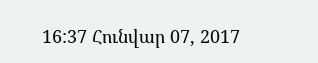16:37 Հունվար 07, 2017